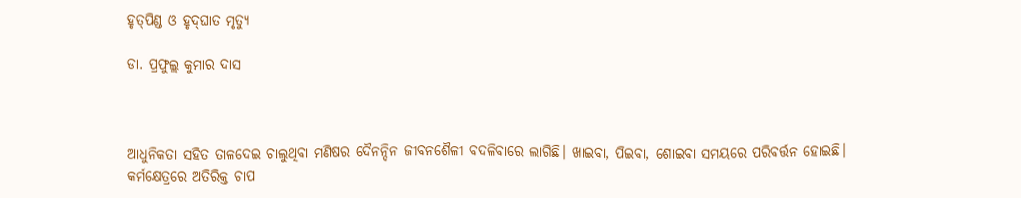ହୃତ୍‌ପିଣ୍ଡ ଓ ହୃଦ୍‌ଘାତ ମୃତ୍ୟୁ

ଡା. ପ୍ରଫୁଲ୍ଲ କୁମାର ଦାସ



ଆଧୁନିକତା ସହିତ ତାଳଦେଇ ଚାଲୁଥିବା ମଣିଷର ଦୈନନ୍ଦିନ ଜୀବନଶୈଳୀ ବଦଳିବାରେ ଲାଗିଛି। ଖାଇବା, ପିଇବା, ଶୋଇବା ସମୟରେ ପରିବର୍ତ୍ତନ ହୋଇଛି। କର୍ମକ୍ଷେତ୍ରରେ ଅତିରିକ୍ତ ଚାପ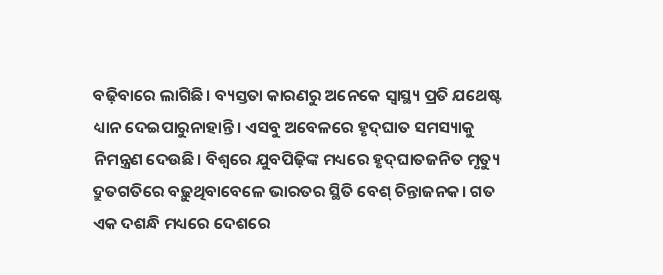ବଢ଼ିବାରେ ଲାଗିଛି। ବ୍ୟସ୍ତତା କାରଣରୁ ଅନେକେ ସ୍ବାସ୍ଥ୍ୟ ପ୍ରତି ଯଥେଷ୍ଟ ଧ୍ୟାନ ଦେଇପାରୁନାହାନ୍ତି। ଏସବୁ ଅବେଳରେ ହୃଦ୍‌ଘାତ ସମସ୍ୟାକୁ ନିମନ୍ତ୍ରଣ ଦେଉଛି। ବିଶ୍ୱରେ ଯୁବପିଢ଼ିଙ୍କ ମଧ୍ୟରେ ହୃଦ୍‌ଘାତଜନିତ ମୃତ୍ୟୁ ଦ୍ରୁତଗତିରେ ବଢ଼ୁଥିବାବେଳେ ଭାରତର ସ୍ଥିତି ବେଶ୍‌ ଚିନ୍ତାଜନକ। ଗତ ଏକ ଦଶନ୍ଧି ମଧ୍ୟରେ ଦେଶରେ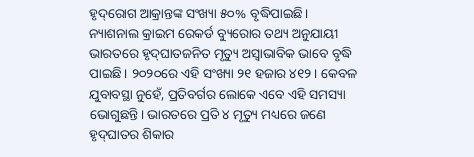ହୃଦ୍‌ରୋଗ ଆକ୍ରାନ୍ତଙ୍କ ସଂଖ୍ୟା ୫୦% ବୃଦ୍ଧିପାଇଛି। ନ୍ୟାଶନାଲ କ୍ରାଇମ ରେକର୍ଡ ବ୍ୟୁରୋର ତଥ୍ୟ ଅନୁଯାୟୀ ଭାରତରେ ହୃଦ୍‌ଘାତଜନିତ ମୃତ୍ୟୁ ଅସ୍ବାଭାବିକ ଭାବେ ବୃଦ୍ଧି ପାଇଛି। ୨୦୨୦ରେ ଏହି ସଂଖ୍ୟା ୨୧ ହଜାର ୪୧୨। କେବଳ ଯୁବାବସ୍ଥା ନୁହେଁ, ପ୍ରତିବର୍ଗର ଲୋକେ ଏବେ ଏହି ସମସ୍ୟା ଭୋଗୁଛନ୍ତି। ଭାରତରେ ପ୍ରତି ୪ ମୃତ୍ୟୁ ମଧ୍ୟରେ ଜଣେ ହୃଦ୍‌ଘାତର ଶିକାର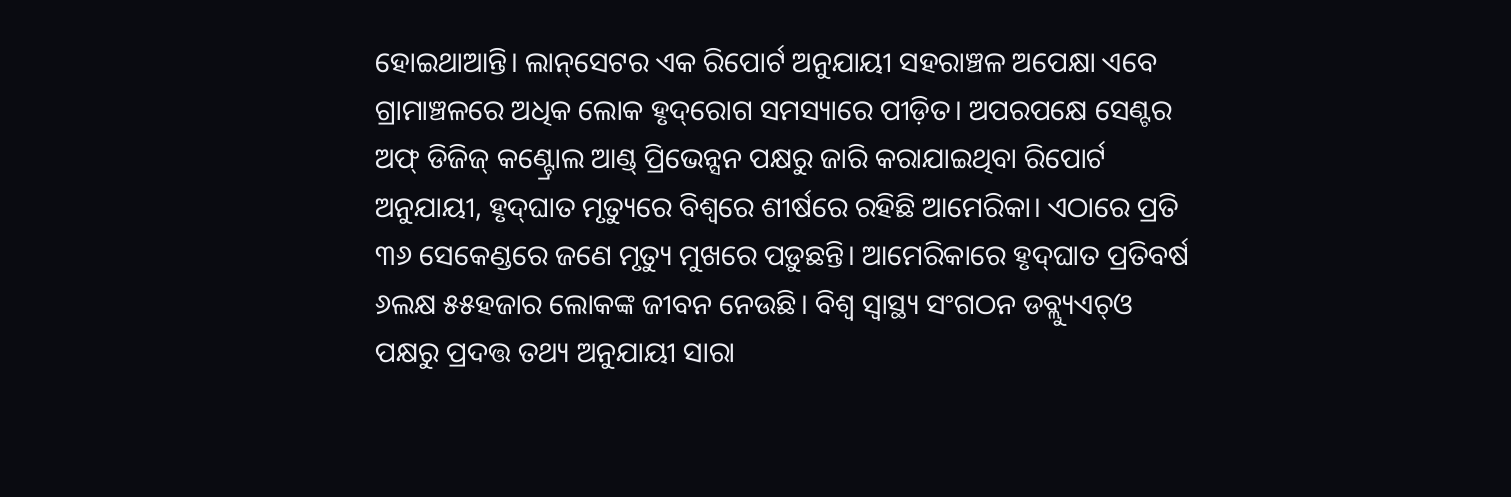ହୋଇଥାଆନ୍ତି। ଲାନ୍‌ସେଟର ଏକ ରିପୋର୍ଟ ଅନୁଯାୟୀ ସହରାଞ୍ଚଳ ଅପେକ୍ଷା ଏବେ ଗ୍ରାମାଞ୍ଚଳରେ ଅଧିକ ଲୋକ ହୃଦ୍‌ରୋଗ ସମସ୍ୟାରେ ପୀଡ଼ିତ। ଅପରପକ୍ଷେ ସେଣ୍ଟର ଅଫ୍‌ ଡିଜିଜ୍‌ କଣ୍ଟ୍ରୋଲ ଆଣ୍ଡ୍‌ ପ୍ରିଭେନ୍ସନ ପକ୍ଷରୁ ଜାରି କରାଯାଇଥିବା ରିପୋର୍ଟ ଅନୁଯାୟୀ, ହୃଦ୍‌ଘାତ ମୃତ୍ୟୁରେ ବିଶ୍ୱରେ ଶୀର୍ଷରେ ରହିଛି ଆମେରିକା। ଏଠାରେ ପ୍ରତି ୩୬ ସେକେଣ୍ଡରେ ଜଣେ ମୃତ୍ୟୁ ମୁଖରେ ପଡ଼ୁଛନ୍ତି। ଆମେରିକାରେ ହୃଦ୍‌ଘାତ ପ୍ରତିବର୍ଷ ୬ଲକ୍ଷ ୫୫ହଜାର ଲୋକଙ୍କ ଜୀବନ ନେଉଛି। ବିଶ୍ୱ ସ୍ବାସ୍ଥ୍ୟ ସଂଗଠନ ଡବ୍ଲ୍ୟୁଏଚ୍‌ଓ ପକ୍ଷରୁ ପ୍ରଦତ୍ତ ତଥ୍ୟ ଅନୁଯାୟୀ ସାରା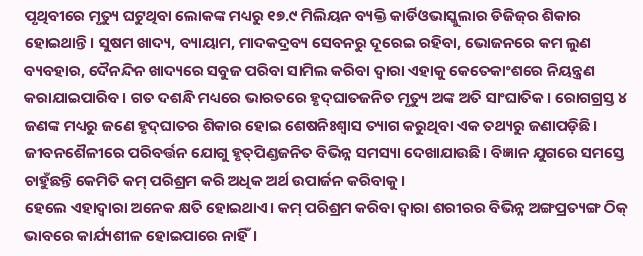ପୃଥିବୀରେ ମୃତ୍ୟୁ ଘଟୁଥିବା ଲୋକଙ୍କ ମଧ୍ୟରୁ ୧୭.୯ ମିଲିୟନ ବ୍ୟକ୍ତି କାର୍ଡିଓଭାସ୍କୁଲାର ଡିଜିଜ୍‌ର ଶିକାର ହୋଇଥାନ୍ତି। ସୁଷମ ଖାଦ୍ୟ, ବ୍ୟାୟାମ, ମାଦକଦ୍ରବ୍ୟ ସେବନରୁ ଦୂରେଇ ରହିବା, ଭୋଜନରେ କମ ଲୁଣ ବ୍ୟବହାର, ଦୈନନ୍ଦିନ ଖାଦ୍ୟରେ ସବୁଜ ପରିବା ସାମିଲ କରିବା ଦ୍ୱାରା ଏହାକୁ କେତେକାଂଶରେ ନିୟନ୍ତ୍ରଣ କରାଯାଇପାରିବ। ଗତ ଦଶନ୍ଧି ମଧ୍ୟରେ ଭାରତରେ ହୃଦ୍‌ଘାତଜନିତ ମୃତ୍ୟୁ ଅଙ୍କ ଅତି ସାଂଘାତିକ। ରୋଗଗ୍ରସ୍ତ ୪ ଜଣଙ୍କ ମଧ୍ୟରୁ ଜଣେ ହୃଦ୍‌ଘାତର ଶିକାର ହୋଇ ଶେଷନିଃଶ୍ୱାସ ତ୍ୟାଗ କରୁଥିବା ଏକ ତଥ୍ୟରୁ ଜଣାପଡ଼ିଛି।
ଜୀବନଶୈଳୀରେ ପରିବର୍ତ୍ତନ ଯୋଗୁ ହୃତ୍‌ପିଣ୍ଡଜନିତ ବିଭିନ୍ନ ସମସ୍ୟା ଦେଖାଯାଉଛି। ବିଜ୍ଞାନ ଯୁଗରେ ସମସ୍ତେ ଚାହୁଁଛନ୍ତି କେମିତି କମ୍‌ ପରିଶ୍ରମ କରି ଅଧିକ ଅର୍ଥ ଉପାର୍ଜନ କରିବାକୁ।
ହେଲେ ଏହାଦ୍ୱାରା ଅନେକ କ୍ଷତି ହୋଇଥାଏ। କମ୍‌ ପରିଶ୍ରମ କରିବା ଦ୍ୱାରା ଶରୀରର ବିଭିନ୍ନ ଅଙ୍ଗପ୍ରତ୍ୟଙ୍ଗ ଠିକ୍‌ ଭାବରେ କାର୍ଯ୍ୟଶୀଳ ହୋଇପାରେ ନାହିଁ।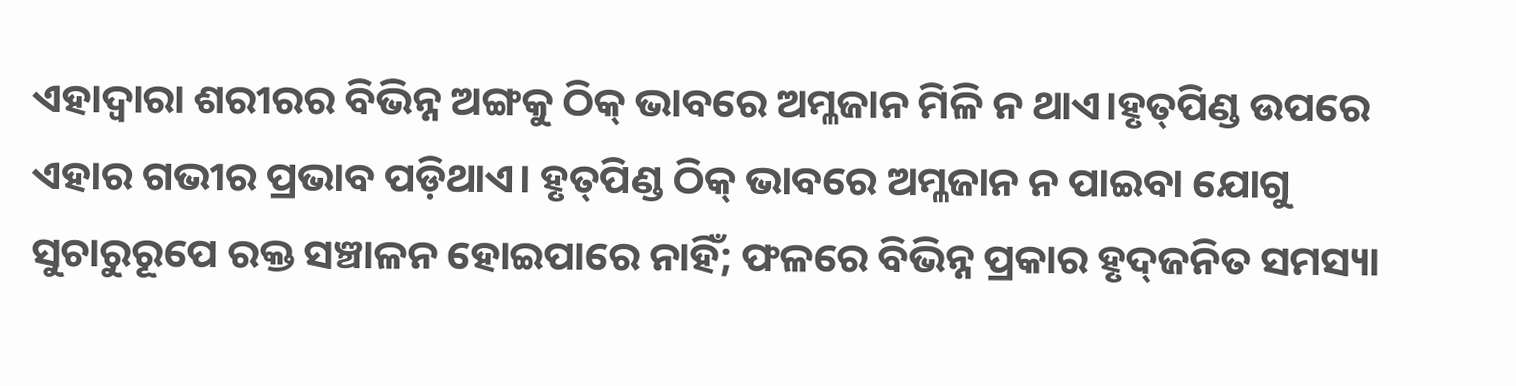ଏହାଦ୍ୱାରା ଶରୀରର ବିଭିନ୍ନ ଅଙ୍ଗକୁ ଠିକ୍‌ ଭାବରେ ଅମ୍ଳଜାନ ମିଳି ନ ଥାଏ।ହୃତ୍‌ପିଣ୍ଡ ଉପରେ ଏହାର ଗଭୀର ପ୍ରଭାବ ପଡ଼ିଥାଏ। ହୃତ୍‌ପିଣ୍ଡ ଠିକ୍‌ ଭାବରେ ଅମ୍ଳଜାନ ନ ପାଇବା ଯୋଗୁ ସୁଚାରୁରୂପେ ରକ୍ତ ସଞ୍ଚାଳନ ହୋଇପାରେ ନାହିଁ; ଫଳରେ ବିଭିନ୍ନ ପ୍ରକାର ହୃଦ୍‌ଜନିତ ସମସ୍ୟା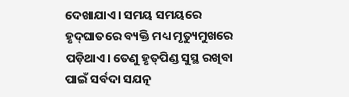ଦେଖାଯାଏ। ସମୟ ସମୟରେ ହୃଦ୍‌ଘାତରେ ବ୍ୟକ୍ତି ମଧ୍ୟ ମୃତ୍ୟୁମୁଖରେ ପଡ଼ିଥାଏ। ତେଣୁ ହୃତ୍‌ପିଣ୍ଡ ସୁସ୍ଥ ରଖିବା ପାଇଁ ସର୍ବଦା ସଯତ୍ନ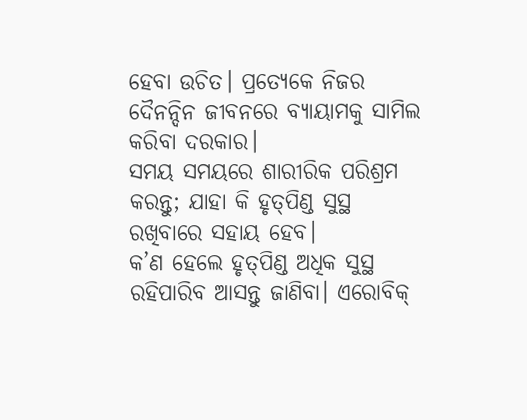ହେବା ଉଚିତ। ପ୍ରତ୍ୟେକେ ନିଜର ଦୈନନ୍ଦିନ ଜୀବନରେ ବ୍ୟାୟାମକୁ ସାମିଲ କରିବା ଦରକାର।
ସମୟ ସମୟରେ ଶାରୀରିକ ପରିଶ୍ରମ କରନ୍ତୁ; ଯାହା କି ହୃତ୍‌ପିଣ୍ଡ ସୁସ୍ଥ ରଖିବାରେ ସହାୟ ହେବ।
କ’ଣ ହେଲେ ହୃତ୍‌ପିଣ୍ଡ ଅଧିକ ସୁସ୍ଥ ରହିପାରିବ ଆସନ୍ତୁ ଜାଣିବା। ଏରୋବିକ୍‌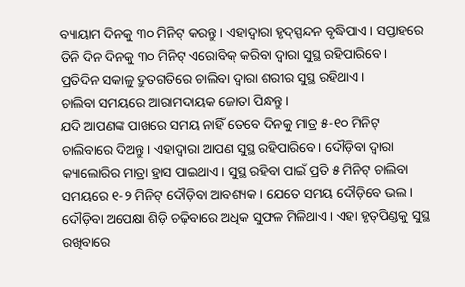ବ୍ୟାୟାମ ଦିନକୁ ୩୦ ମିନିଟ୍‌ କରନ୍ତୁ। ଏହାଦ୍ୱାରା ହୃଦ୍‌ସ୍ପନ୍ଦନ ବୃଦ୍ଧିପାଏ। ସପ୍ତାହରେ ତିନି ଦିନ ଦିନକୁ ୩୦ ମିନିଟ୍‌ ଏରୋବିକ୍‌ କରିବା ଦ୍ୱାରା ସୁସ୍ଥ ରହିପାରିବେ। ପ୍ରତିଦିନ ସକାଳୁ ଦ୍ରୁତଗତିରେ ଚାଲିବା ଦ୍ୱାରା ଶରୀର ସୁସ୍ଥ ରହିଥାଏ।
ଚାଲିବା ସମୟରେ ଆରାମଦାୟକ ଜୋତା ପିନ୍ଧନ୍ତୁ।
ଯଦି ଆପଣଙ୍କ ପାଖରେ ସମୟ ନାହିଁ ତେବେ ଦିନକୁ ମାତ୍ର ୫-୧୦ ମିନିଟ୍‌ ଚାଲିବାରେ ଦିଅନ୍ତୁ। ଏହାଦ୍ୱାରା ଆପଣ ସୁସ୍ଥ ରହିପାରିବେ। ଦୌଡ଼ିବା ଦ୍ୱାରା କ୍ୟାଲୋରିର ମାତ୍ରା ହ୍ରାସ ପାଇଥାଏ। ସୁସ୍ଥ ରହିବା ପାଇଁ ପ୍ରତି ୫ ମିନିଟ୍‌ ଚାଲିବା ସମୟରେ ୧-୨ ମିନିଟ୍‌ ଦୌଡ଼ିବା ଆବଶ୍ୟକ। ଯେତେ ସମୟ ଦୌଡ଼ିବେ ଭଲ। ଦୌଡ଼ିବା ଅପେକ୍ଷା ଶିଡ଼ି ଚଢ଼ିବାରେ ଅଧିକ ସୁଫଳ ମିଳିଥାଏ। ଏହା ହୃତ୍‌ପିଣ୍ଡକୁ ସୁସ୍ଥ ରଖିବାରେ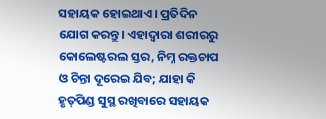ସହାୟକ ହୋଇଥାଏ। ପ୍ରତିଦିନ ଯୋଗ କରନ୍ତୁ। ଏହାଦ୍ୱାରା ଶରୀରରୁ କୋଲେଷ୍ଟରଲ ସ୍ତର, ନିମ୍ନ ରକ୍ତଚାପ ଓ ଚିନ୍ତା ଦୂରେଇ ଯିବ; ଯାହା କି ହୃତ୍‌ପିଣ୍ଡ ସୁସ୍ଥ ରଖିବାରେ ସହାୟକ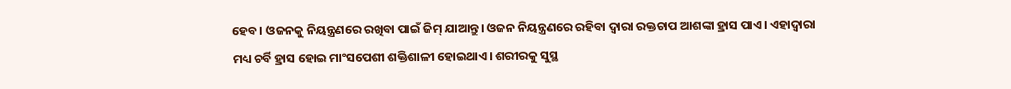ହେବ। ଓଜନକୁ ନିୟନ୍ତ୍ରଣରେ ରଖିବା ପାଇଁ ଜିମ୍‌ ଯାଆନ୍ତୁ। ଓଜନ ନିୟନ୍ତ୍ରଣରେ ରହିବା ଦ୍ୱାରା ରକ୍ତଚାପ ଆଶଙ୍କା ହ୍ରାସ ପାଏ। ଏହାଦ୍ୱାରା ମଧ୍ୟ ଚର୍ବି ହ୍ରାସ ହୋଇ ମାଂସପେଶୀ ଶକ୍ତିଶାଳୀ ହୋଇଥାଏ। ଶରୀରକୁ ସୁସ୍ଥ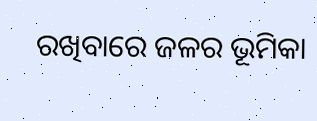ରଖିବାରେ ଜଳର ଭୂମିକା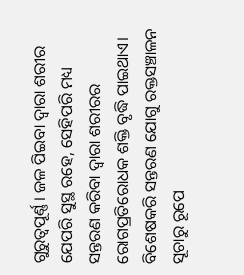ଗୁରୁତ୍ୱପୂର୍ଣ୍ଣ। ଜଳ ପିଇବା ଦ୍ୱାରା ଶରୀର ଯେପରି ସୁସ୍ଥ ରହେ, ସେହିପରି ମଧ୍ୟ ସନ୍ତରଣ କରିବା ଦ୍ୱାରା ଶରୀରର ରୋଗପ୍ରତିରୋଧକ ଶକ୍ତି ବୃଦ୍ଧି ପାଇଥାଏ। ବିଶେଷକରି ସନ୍ତରଣ ଯୋଗୁ ରକ୍ତସଞ୍ଚାଳନ ସୂଚାରୁ ରୂପେ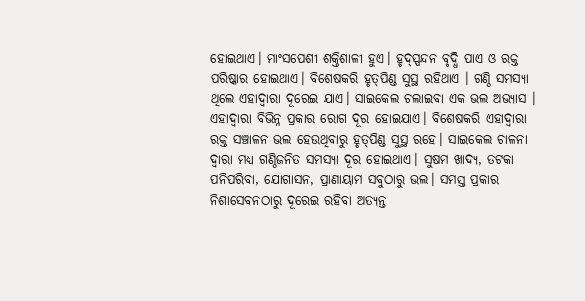ହୋଇଥାଏ। ମାଂସପେଶୀ ଶକ୍ତିଶାଳୀ ହୁଏ। ହୃଦ୍‌ସ୍ପନ୍ଦନ ବୃଦ୍ଧି ପାଏ ଓ ରକ୍ତ ପରିଷ୍କାର ହୋଇଥାଏ। ବିଶେଷକରି ହୃତ୍‌ପିଣ୍ଡ ସୁସ୍ଥ ରହିଥାଏ । ଗଣ୍ଠି ସମସ୍ୟା ଥିଲେ ଏହାଦ୍ୱାରା ଦୂରେଇ ଯାଏ। ସାଇକେଲ ଚଲାଇବା ଏକ ଭଲ ଅଭ୍ୟାସ । ଏହାଦ୍ୱାରା ବିଭିନ୍ନ ପ୍ରକାର ରୋଗ ଦୂର ହୋଇଯାଏ। ବିଶେଷକରି ଏହାଦ୍ୱାରା ରକ୍ତ ସଞ୍ଚାଳନ ଭଲ ହେଉଥିବାରୁ ହୃତ୍‌ପିଣ୍ଡ ସୁସ୍ଥ ରହେ। ସାଇକେଲ ଚାଳନା ଦ୍ୱାରା ମଧ୍ୟ ଗଣ୍ଠିଜନିତ ସମସ୍ୟା ଦୂର ହୋଇଥାଏ। ସୁଷମ ଖାଦ୍ୟ, ତଟକା ପନିପରିବା, ଯୋଗାସନ, ପ୍ରାଣାୟାମ ସବୁଠାରୁ ଭଲ। ସମସ୍ତ ପ୍ରକାର ନିଶାସେବନଠାରୁ ଦୂରେଇ ରହିବା ଅତ୍ୟନ୍ତ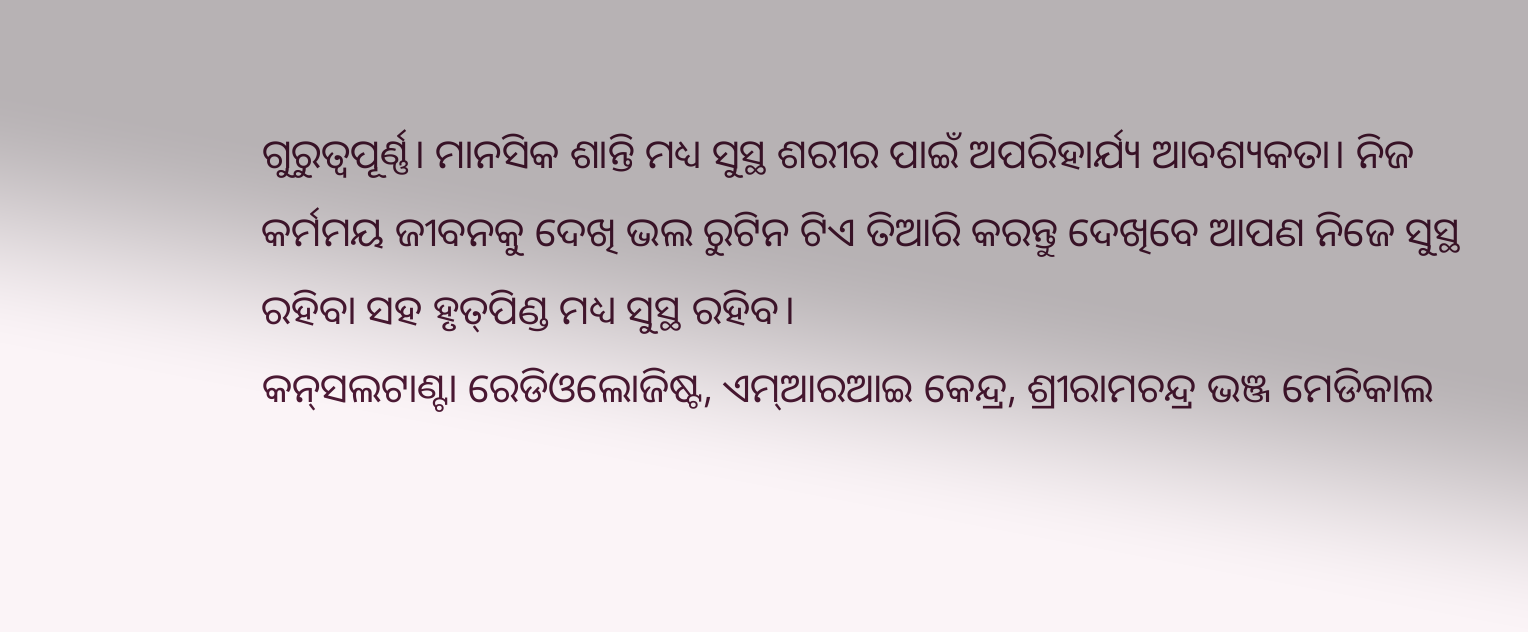ଗୁରୁତ୍ୱପୂର୍ଣ୍ଣ। ମାନସିକ ଶାନ୍ତି ମଧ୍ୟ ସୁସ୍ଥ ଶରୀର ପାଇଁ ଅପରିହାର୍ଯ୍ୟ ଆବଶ୍ୟକତା। ନିଜ କର୍ମମୟ ଜୀବନକୁ ଦେଖି ଭଲ ରୁଟିନ ଟିଏ ତିଆରି କରନ୍ତୁ ଦେଖିବେ ଆପଣ ନିଜେ ସୁସ୍ଥ ରହିବା ସହ ହୃତ୍‌ପିଣ୍ଡ ମଧ୍ୟ ସୁସ୍ଥ ରହିବ।
କନ୍‌ସଲଟାଣ୍ଟା ରେଡିଓଲୋଜିଷ୍ଟ, ଏମ୍‌ଆରଆଇ କେନ୍ଦ୍ର, ଶ୍ରୀରାମଚନ୍ଦ୍ର ଭଞ୍ଜ ମେଡିକାଲ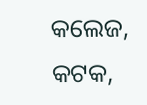କଲେଜ, କଟକ,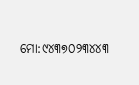ମୋ:୯୪୩୭୦୨୩୪୪୩